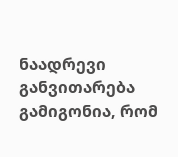ნაადრევი განვითარება
გამიგონია, რომ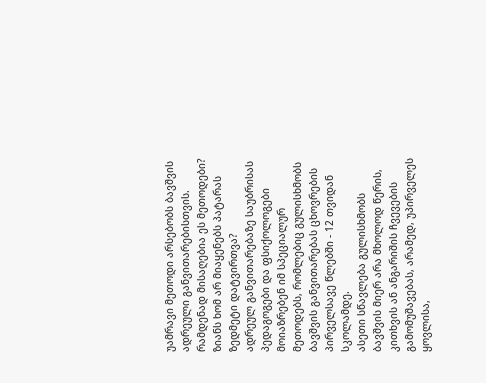უამრავი მეთოდი არსებობს ბავშვის ადრეული განვითარებისთვის. რამდენად მისაღებია ეს მეთოდები? ზიანს ხომ არ მიაყენებს პატარას ზედმეტი დატვირთვა?
ადრეულ განვითარებაზე საუბრისას პედაგოგები და ფსიქოლოგები მოიაზრებენ იმ სპეციალურ მეთოდებს, რომლებიც გულისხმობს ბავშვის განვითარებას ცხოვრების პირველსავე წლებში - 12 თვიდან სკოლამდე.
ასეთი სწავლება გულისხმობს ბავშვის მიერ არა მხოლოდ წერის, კითხვის ან ანგარიშის ჩვევების გამომუშავებას, არამედ, უპირველეს ყოვლისა,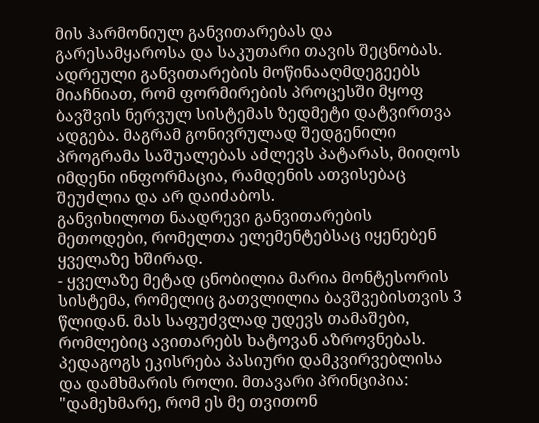მის ჰარმონიულ განვითარებას და გარესამყაროსა და საკუთარი თავის შეცნობას.
ადრეული განვითარების მოწინააღმდეგეებს მიაჩნიათ, რომ ფორმირების პროცესში მყოფ ბავშვის ნერვულ სისტემას ზედმეტი დატვირთვა ადგება. მაგრამ გონივრულად შედგენილი პროგრამა საშუალებას აძლევს პატარას, მიიღოს იმდენი ინფორმაცია, რამდენის ათვისებაც შეუძლია და არ დაიძაბოს.
განვიხილოთ ნაადრევი განვითარების მეთოდები, რომელთა ელემენტებსაც იყენებენ ყველაზე ხშირად.
- ყველაზე მეტად ცნობილია მარია მონტესორის სისტემა, რომელიც გათვლილია ბავშვებისთვის 3 წლიდან. მას საფუძვლად უდევს თამაშები, რომლებიც ავითარებს ხატოვან აზროვნებას. პედაგოგს ეკისრება პასიური დამკვირვებლისა და დამხმარის როლი. მთავარი პრინციპია: "დამეხმარე, რომ ეს მე თვითონ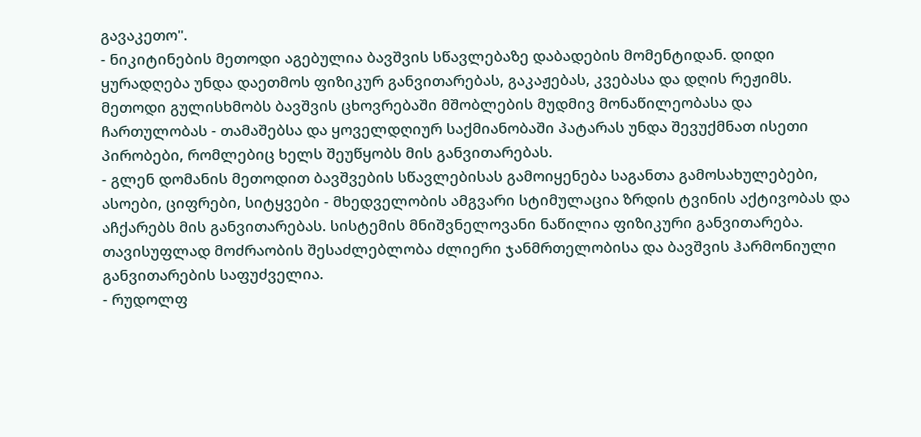გავაკეთო".
- ნიკიტინების მეთოდი აგებულია ბავშვის სწავლებაზე დაბადების მომენტიდან. დიდი ყურადღება უნდა დაეთმოს ფიზიკურ განვითარებას, გაკაჟებას, კვებასა და დღის რეჟიმს. მეთოდი გულისხმობს ბავშვის ცხოვრებაში მშობლების მუდმივ მონაწილეობასა და ჩართულობას - თამაშებსა და ყოველდღიურ საქმიანობაში პატარას უნდა შევუქმნათ ისეთი პირობები, რომლებიც ხელს შეუწყობს მის განვითარებას.
- გლენ დომანის მეთოდით ბავშვების სწავლებისას გამოიყენება საგანთა გამოსახულებები, ასოები, ციფრები, სიტყვები - მხედველობის ამგვარი სტიმულაცია ზრდის ტვინის აქტივობას და აჩქარებს მის განვითარებას. სისტემის მნიშვნელოვანი ნაწილია ფიზიკური განვითარება. თავისუფლად მოძრაობის შესაძლებლობა ძლიერი ჯანმრთელობისა და ბავშვის ჰარმონიული განვითარების საფუძველია.
- რუდოლფ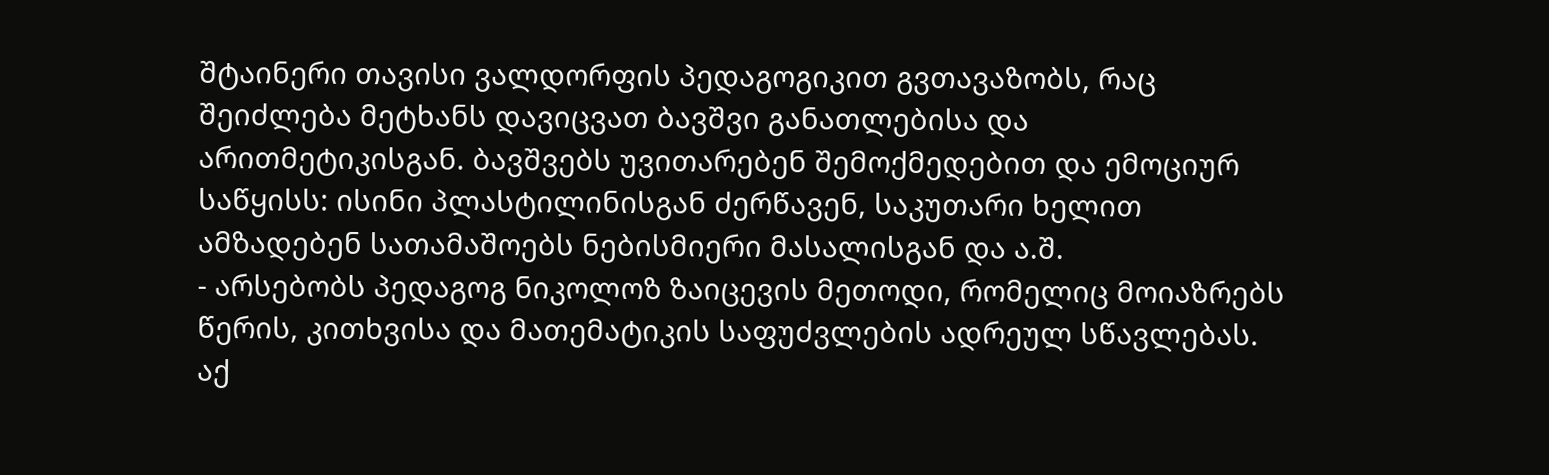შტაინერი თავისი ვალდორფის პედაგოგიკით გვთავაზობს, რაც შეიძლება მეტხანს დავიცვათ ბავშვი განათლებისა და არითმეტიკისგან. ბავშვებს უვითარებენ შემოქმედებით და ემოციურ საწყისს: ისინი პლასტილინისგან ძერწავენ, საკუთარი ხელით ამზადებენ სათამაშოებს ნებისმიერი მასალისგან და ა.შ.
- არსებობს პედაგოგ ნიკოლოზ ზაიცევის მეთოდი, რომელიც მოიაზრებს წერის, კითხვისა და მათემატიკის საფუძვლების ადრეულ სწავლებას. აქ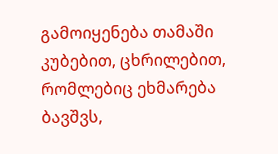გამოიყენება თამაში კუბებით, ცხრილებით, რომლებიც ეხმარება ბავშვს,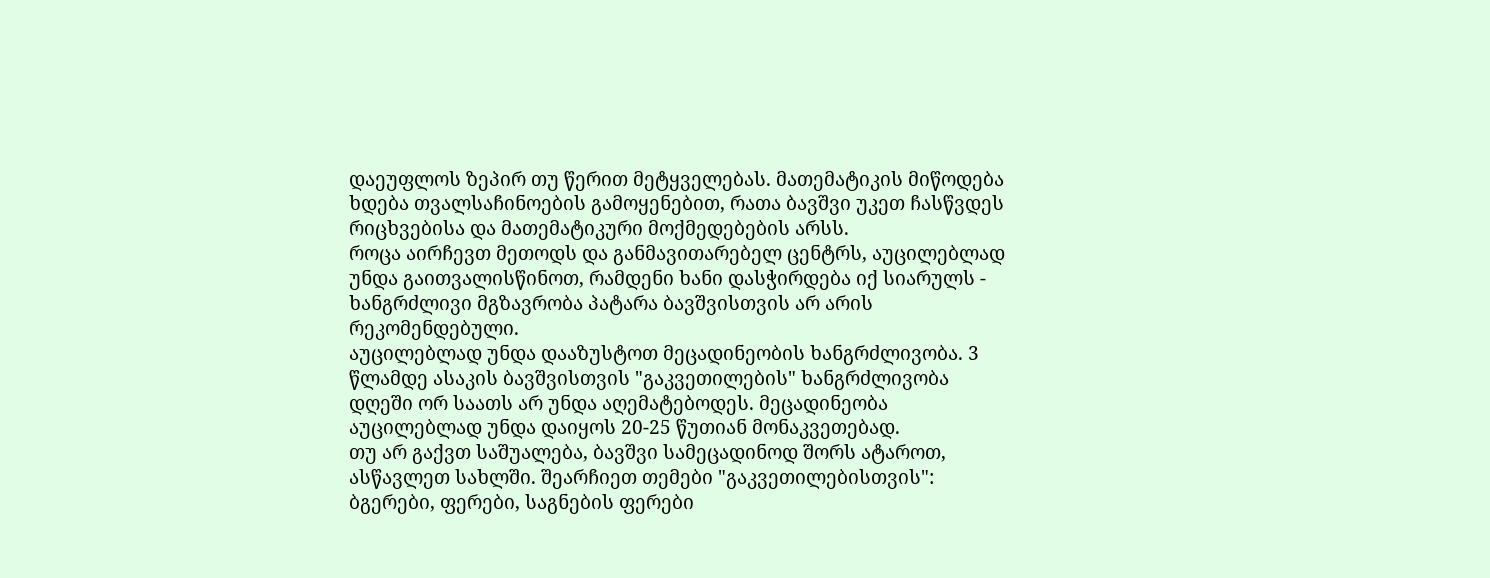დაეუფლოს ზეპირ თუ წერით მეტყველებას. მათემატიკის მიწოდება ხდება თვალსაჩინოების გამოყენებით, რათა ბავშვი უკეთ ჩასწვდეს რიცხვებისა და მათემატიკური მოქმედებების არსს.
როცა აირჩევთ მეთოდს და განმავითარებელ ცენტრს, აუცილებლად უნდა გაითვალისწინოთ, რამდენი ხანი დასჭირდება იქ სიარულს - ხანგრძლივი მგზავრობა პატარა ბავშვისთვის არ არის რეკომენდებული.
აუცილებლად უნდა დააზუსტოთ მეცადინეობის ხანგრძლივობა. 3 წლამდე ასაკის ბავშვისთვის "გაკვეთილების" ხანგრძლივობა დღეში ორ საათს არ უნდა აღემატებოდეს. მეცადინეობა აუცილებლად უნდა დაიყოს 20-25 წუთიან მონაკვეთებად.
თუ არ გაქვთ საშუალება, ბავშვი სამეცადინოდ შორს ატაროთ, ასწავლეთ სახლში. შეარჩიეთ თემები "გაკვეთილებისთვის": ბგერები, ფერები, საგნების ფერები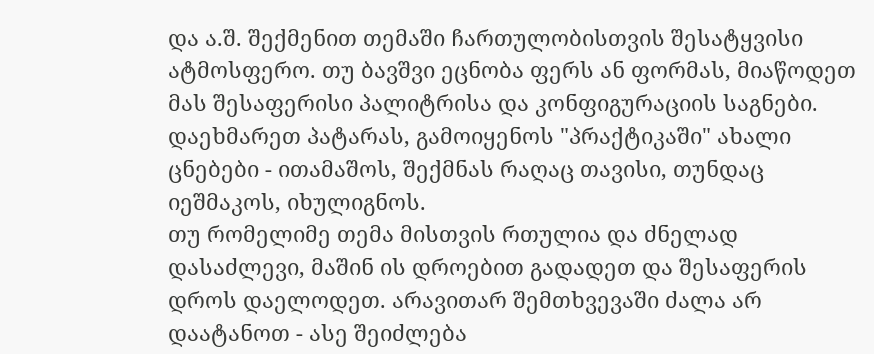და ა.შ. შექმენით თემაში ჩართულობისთვის შესატყვისი ატმოსფერო. თუ ბავშვი ეცნობა ფერს ან ფორმას, მიაწოდეთ მას შესაფერისი პალიტრისა და კონფიგურაციის საგნები.
დაეხმარეთ პატარას, გამოიყენოს "პრაქტიკაში" ახალი ცნებები - ითამაშოს, შექმნას რაღაც თავისი, თუნდაც იეშმაკოს, იხულიგნოს.
თუ რომელიმე თემა მისთვის რთულია და ძნელად დასაძლევი, მაშინ ის დროებით გადადეთ და შესაფერის დროს დაელოდეთ. არავითარ შემთხვევაში ძალა არ დაატანოთ - ასე შეიძლება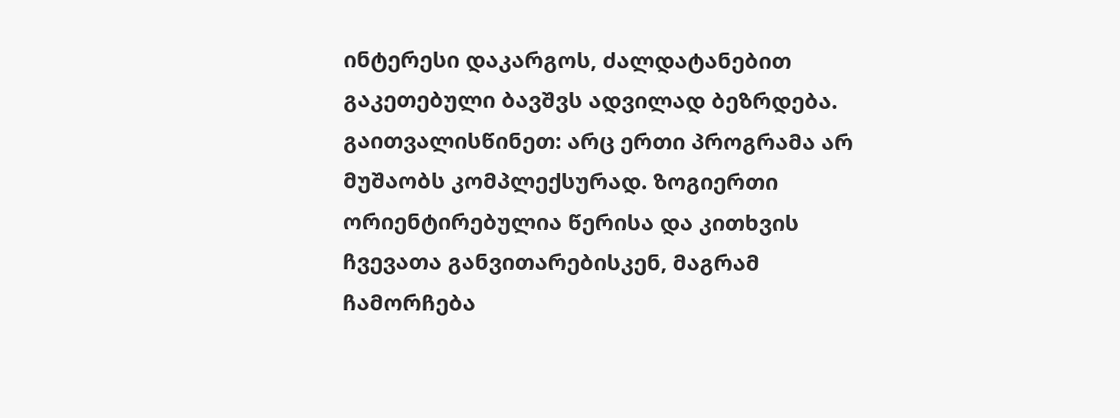ინტერესი დაკარგოს, ძალდატანებით გაკეთებული ბავშვს ადვილად ბეზრდება.
გაითვალისწინეთ: არც ერთი პროგრამა არ მუშაობს კომპლექსურად. ზოგიერთი ორიენტირებულია წერისა და კითხვის ჩვევათა განვითარებისკენ, მაგრამ ჩამორჩება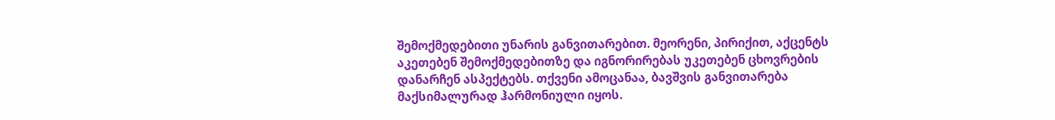შემოქმედებითი უნარის განვითარებით. მეორენი, პირიქით, აქცენტს აკეთებენ შემოქმედებითზე და იგნორირებას უკეთებენ ცხოვრების დანარჩენ ასპექტებს. თქვენი ამოცანაა, ბავშვის განვითარება მაქსიმალურად ჰარმონიული იყოს.